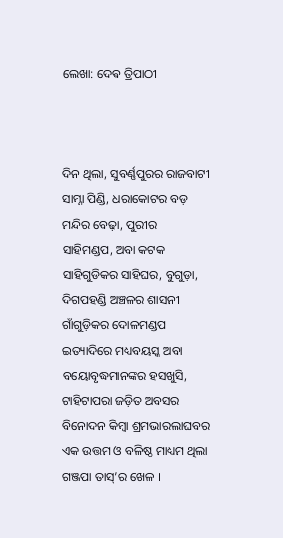ଲେଖା: ଦେଵ ତ୍ରିପାଠୀ



ଦିନ ଥିଲା, ସୁବର୍ଣ୍ଣପୁରର ରାଜବାଟୀ ସାମ୍ନା ପିଣ୍ଡି, ଧରାକୋଟର ବଡ଼ ମନ୍ଦିର ବେଢ଼ା, ପୁରୀର ସାହିମଣ୍ଡପ, ଅବା କଟକ ସାହିଗୁଡିକର ସାହିଘର, ବୁଗୁଡ଼ା, ଦିଗପହଣ୍ଡି ଅଞ୍ଚଳର ଶାସନୀ ଗାଁଗୁଡ଼ିକର ଦୋଳମଣ୍ଡପ ଇତ୍ୟାଦିରେ ମଧ୍ୟବୟସ୍କ ଅବା ବୟୋବୃଦ୍ଧମାନଙ୍କର ହସଖୁସି, ଟାହିଟାପରା ଜଡ଼ିତ ଅବସର ବିନୋଦନ କିମ୍ବା ଶ୍ରମଭାରଲାଘବର ଏକ ଉତ୍ତମ ଓ ବଳିଷ୍ଠ ମାଧ୍ୟମ ଥିଲା ଗଞ୍ଜପା ତାସ୍’ର ଖେଳ ।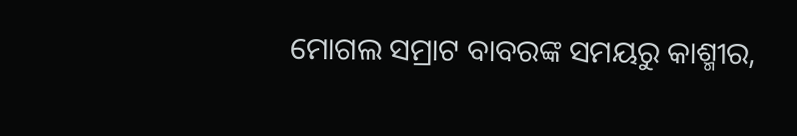ମୋଗଲ ସମ୍ରାଟ ବାବରଙ୍କ ସମୟରୁ କାଶ୍ମୀର,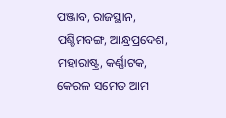ପଞ୍ଜାବ, ରାଜସ୍ଥାନ, ପଶ୍ଚିମବଙ୍ଗ, ଆନ୍ଧ୍ରପ୍ରଦେଶ, ମହାରାଷ୍ଟ୍ର, କର୍ଣ୍ଣାଟକ, କେରଳ ସମେତ ଆମ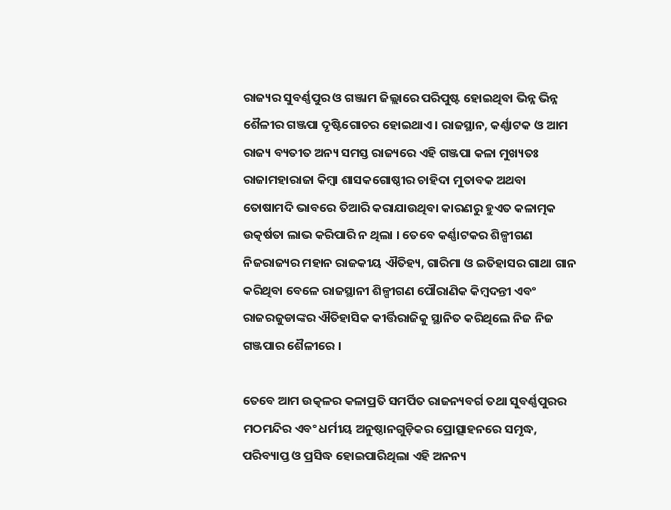ରାଜ୍ୟର ସୁବର୍ଣ୍ଣପୁର ଓ ଗଞ୍ଜାମ ଜିଲ୍ଲାରେ ପରିପୁଷ୍ଟ ହୋଇଥିବା ଭିନ୍ନ ଭିନ୍ନ ଶୈଳୀର ଗଞ୍ଜପା ଦୃଷ୍ଟିଗୋଚର ହୋଇଥାଏ । ରାଜସ୍ଥାନ, କର୍ଣ୍ଣାଟକ ଓ ଆମ ରାଜ୍ୟ ବ୍ୟତୀତ ଅନ୍ୟ ସମସ୍ତ ରାଜ୍ୟରେ ଏହି ଗଞ୍ଜପା କଳା ମୁଖ୍ୟତଃ ରାଜାମହାରାଜା କିମ୍ବା ଶାସକଗୋଷ୍ଠୀର ଚାହିଦା ମୁତାବକ ଅଥବା ତୋଷାମଦି ଭାବରେ ତିଆରି କରାଯାଉଥିବା କାରଣରୁ ହୁଏତ କଳାତ୍ମକ ଉତ୍କର୍ଷତା ଲାଭ କରିପାରି ନ ଥିଲା । ତେବେ କର୍ଣ୍ଣାଟକର ଶିଳ୍ପୀଗଣ ନିଜରାଜ୍ୟର ମହାନ ରାଜକୀୟ ଐତିହ୍ୟ, ଗାରିମା ଓ ଇତିହାସର ଗାଥା ଗାନ କରିଥିବା ବେଳେ ରାଜସ୍ଥାନୀ ଶିଳ୍ପୀଗଣ ପୌରାଣିକ କିମ୍ବଦନ୍ତୀ ଏବଂ ରାଜରଜୁଡାଙ୍କର ଐତିହାସିକ କୀର୍ତ୍ତିରାଜିକୁ ସ୍ଥାନିତ କରିଥିଲେ ନିଜ ନିଜ ଗଞ୍ଜପାର ଶୈଳୀରେ ।

ତେବେ ଆମ ଉତ୍କଳର କଳାପ୍ରତି ସମର୍ପିତ ରାଜନ୍ୟବର୍ଗ ତଥା ସୁବର୍ଣ୍ଣପୁରର ମଠମନ୍ଦିର ଏବଂ ଧର୍ମୀୟ ଅନୁଷ୍ଠାନଗୁଡ଼ିକର ପ୍ରୋତ୍ସାହନରେ ସମୃଦ୍ଧ, ପରିବ୍ୟାପ୍ତ ଓ ପ୍ରସିଦ୍ଧ ହୋଇପାରିଥିଲା ଏହି ଅନନ୍ୟ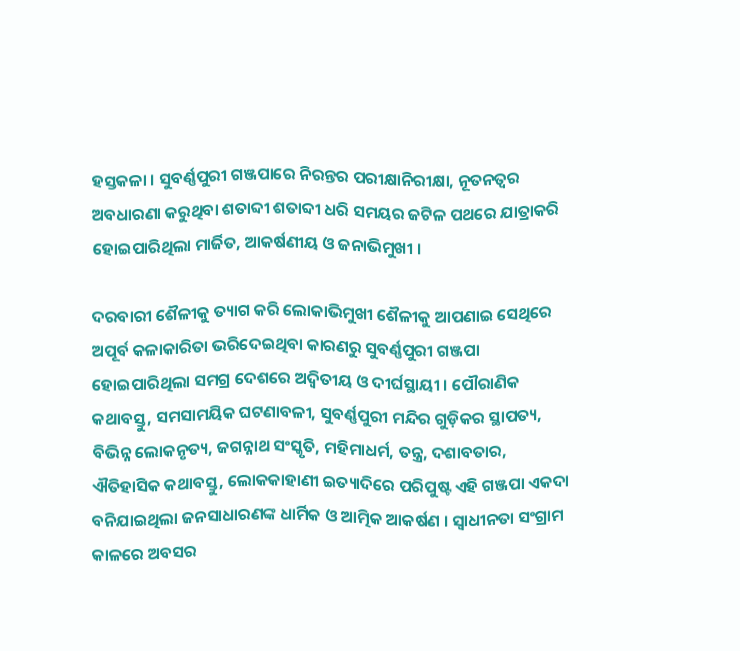ହସ୍ତକଳା । ସୁବର୍ଣ୍ଣପୁରୀ ଗଞ୍ଜପାରେ ନିରନ୍ତର ପରୀକ୍ଷାନିରୀକ୍ଷା, ନୂତନତ୍ବର ଅବଧାରଣା କରୁଥିବା ଶତାବ୍ଦୀ ଶତାବ୍ଦୀ ଧରି ସମୟର ଜଟିଳ ପଥରେ ଯାତ୍ରାକରି ହୋଇପାରିଥିଲା ମାର୍ଜିତ, ଆକର୍ଷଣୀୟ ଓ ଜନାଭିମୁଖୀ ।

ଦରବାରୀ ଶୈଳୀକୁ ତ୍ୟାଗ କରି ଲୋକାଭିମୁଖୀ ଶୈଳୀକୁ ଆପଣାଇ ସେଥିରେ ଅପୂର୍ବ କଳାକାରିତା ଭରିଦେଇଥିବା କାରଣରୁ ସୁବର୍ଣ୍ଣପୁରୀ ଗଞ୍ଜପା ହୋଇପାରିଥିଲା ସମଗ୍ର ଦେଶରେ ଅଦ୍ୱିତୀୟ ଓ ଦୀର୍ଘସ୍ଥାୟୀ । ପୌରାଣିକ କଥାବସ୍ତୁ, ସମସାମୟିକ ଘଟଣାବଳୀ, ସୁବର୍ଣ୍ଣପୁରୀ ମନ୍ଦିର ଗୁଡ଼ିକର ସ୍ଥାପତ୍ୟ, ବିଭିନ୍ନ ଲୋକନୃତ୍ୟ, ଜଗନ୍ନାଥ ସଂସ୍କୃତି, ମହିମାଧର୍ମ, ତନ୍ତ୍ର, ଦଶାବତାର, ଐତିହାସିକ କଥାବସ୍ତୁ, ଲୋକକାହାଣୀ ଇତ୍ୟାଦିରେ ପରିପୁଷ୍ଟ ଏହି ଗଞ୍ଜପା ଏକଦା ବନିଯାଇଥିଲା ଜନସାଧାରଣଙ୍କ ଧାର୍ମିକ ଓ ଆତ୍ମିକ ଆକର୍ଷଣ । ସ୍ବାଧୀନତା ସଂଗ୍ରାମ କାଳରେ ଅବସର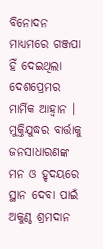ବିନୋଦନ ମାଧ୍ୟମରେ ଗଞ୍ଜପା ହିଁ ଦେଇଥିଲା ଦେଶପ୍ରେମର ମାର୍ମିକ ଆହ୍ୱାନ । ମୁକ୍ତିଯୁଦ୍ଧର ବାର୍ତ୍ତାକୁ ଜନସାଧାରଣଙ୍କ ମନ ଓ ହୃଦୟରେ ସ୍ଥାନ ଦେବା ପାଇଁ ଅକୁଣ୍ଠ ଶ୍ରମଦାନ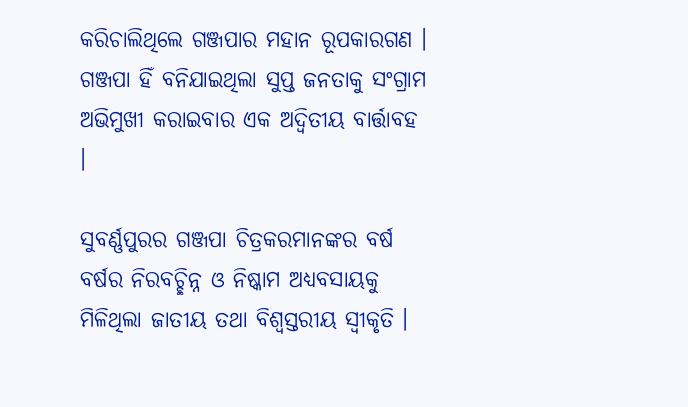କରିଚାଲିଥିଲେ ଗଞ୍ଜପାର ମହାନ ରୂପକାରଗଣ । ଗଞ୍ଜପା ହିଁ ବନିଯାଇଥିଲା ସୁପ୍ତ ଜନତାକୁ ସଂଗ୍ରାମ ଅଭିମୁଖୀ କରାଇବାର ଏକ ଅଦ୍ୱିତୀୟ ବାର୍ତ୍ତାବହ ।

ସୁବର୍ଣ୍ଣପୁରର ଗଞ୍ଜପା ଚିତ୍ରକରମାନଙ୍କର ବର୍ଷ ବର୍ଷର ନିରବଚ୍ଛିନ୍ନ ଓ ନିଷ୍କାମ ଅଧ୍ୟବସାୟକୁ ମିଳିଥିଲା ଜାତୀୟ ତଥା ବିଶ୍ୱସ୍ତରୀୟ ସ୍ବୀକୃତି ।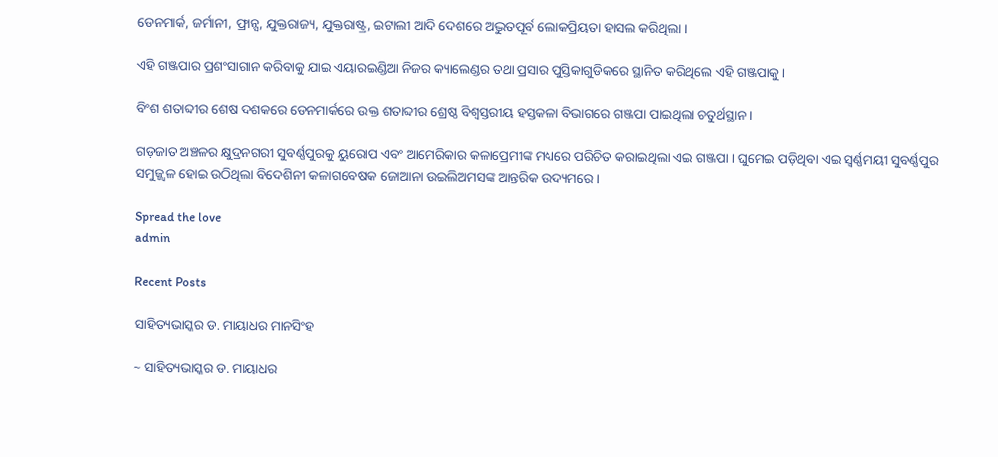ଡେନମାର୍କ, ଜର୍ମାନୀ, ଫ୍ରାନ୍ସ, ଯୁକ୍ତରାଜ୍ୟ, ଯୁକ୍ତରାଷ୍ଟ୍ର, ଇଟାଲୀ ଆଦି ଦେଶରେ ଅଦ୍ଭୁତପୂର୍ବ ଲୋକପ୍ରିୟତା ହାସଲ କରିଥିଲା ।

ଏହି ଗଞ୍ଜପାର ପ୍ରଶଂସାଗାନ କରିବାକୁ ଯାଇ ଏୟାରଇଣ୍ଡିଆ ନିଜର କ୍ୟାଲେଣ୍ଡର ତଥା ପ୍ରସାର ପୁସ୍ତିକାଗୁଡିକରେ ସ୍ଥାନିତ କରିଥିଲେ ଏହି ଗଞ୍ଜପାକୁ ।

ବିଂଶ ଶତାବ୍ଦୀର ଶେଷ ଦଶକରେ ଡେନମାର୍କରେ ଉକ୍ତ ଶତାବ୍ଦୀର ଶ୍ରେଷ୍ଠ ବିଶ୍ୱସ୍ତରୀୟ ହସ୍ତକଳା ବିଭାଗରେ ଗଞ୍ଜପା ପାଇଥିଲା ଚତୁର୍ଥସ୍ଥାନ ।

ଗଡ଼ଜାତ ଅଞ୍ଚଳର କ୍ଷୁଦ୍ରନଗରୀ ସୁବର୍ଣ୍ଣପୁରକୁ ୟୁରୋପ ଏବଂ ଆମେରିକାର କଳାପ୍ରେମୀଙ୍କ ମଧ୍ୟରେ ପରିଚିତ କରାଇଥିଲା ଏଇ ଗଞ୍ଜପା । ଘୁମେଇ ପଡ଼ିଥିବା ଏଇ ସ୍ବର୍ଣ୍ଣମୟୀ ସୁବର୍ଣ୍ଣପୁର ସମୁଜ୍ଜ୍ୱଳ ହୋଇ ଉଠିଥିଲା ବିଦେଶିନୀ କଳାଗବେଷକ ଜୋଆନା ଉଇଲିଅମସଙ୍କ ଆନ୍ତରିକ ଉଦ୍ୟମରେ ।

Spread the love
admin

Recent Posts

ସାହିତ୍ୟଭାସ୍କର ଡ. ମାୟାଧର ମାନସିଂହ

~ ସାହିତ୍ୟଭାସ୍କର ଡ. ମାୟାଧର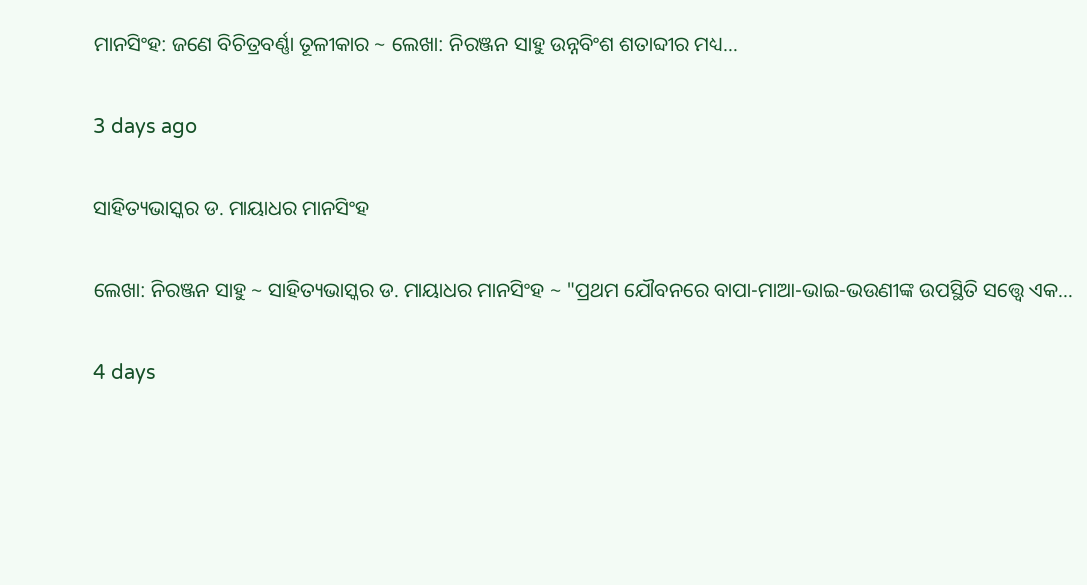ମାନସିଂହ: ଜଣେ ବିଚିତ୍ରବର୍ଣ୍ଣା ତୂଳୀକାର ~ ଲେଖା: ନିରଞ୍ଜନ ସାହୁ ଉନ୍ନବିଂଶ ଶତାବ୍ଦୀର ମଧ୍ୟ…

3 days ago

ସାହିତ୍ୟଭାସ୍କର ଡ. ମାୟାଧର ମାନସିଂହ

ଲେଖା: ନିରଞ୍ଜନ ସାହୁ ~ ସାହିତ୍ୟଭାସ୍କର ଡ. ମାୟାଧର ମାନସିଂହ ~ "ପ୍ରଥମ ଯୌବନରେ ବାପା-ମାଆ-ଭାଇ-ଭଉଣୀଙ୍କ ଉପସ୍ଥିତି ସତ୍ତ୍ୱେ ଏକ…

4 days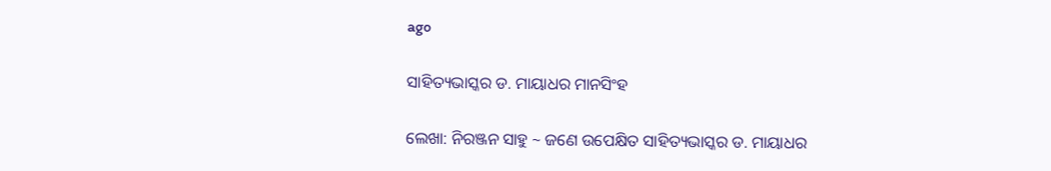ago

ସାହିତ୍ୟଭାସ୍କର ଡ. ମାୟାଧର ମାନସିଂହ

ଲେଖା: ନିରଞ୍ଜନ ସାହୁ ~ ଜଣେ ଉପେକ୍ଷିତ ସାହିତ୍ୟଭାସ୍କର ଡ. ମାୟାଧର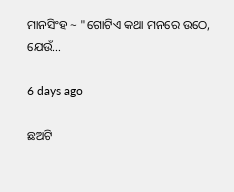ମାନସିଂହ ~ "ଗୋଟିଏ କଥା ମନରେ ଉଠେ, ଯେଉଁ…

6 days ago

ଛଅଟି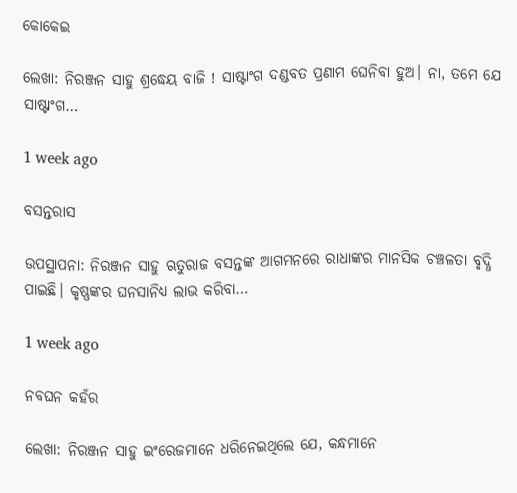କୋକେଇ

ଲେଖା: ନିରଞ୍ଜନ ସାହୁ ଶ୍ରଦ୍ଧେୟ ବାଜି ! ସାଷ୍ଟାଂଗ ଦଣ୍ଡବତ ପ୍ରଣାମ ଘେନିବା ହୁଅ। ନା, ତମେ ଯେ ସାଷ୍ଟାଂଗ…

1 week ago

ବସନ୍ତରାସ

ଉପସ୍ଥାପନା: ନିରଞ୍ଜନ ସାହୁ ଋତୁରାଜ ବସନ୍ତଙ୍କ ଆଗମନରେ ରାଧାଙ୍କର ମାନସିକ ଚଞ୍ଚଳତା ବୃଦ୍ଧି ପାଇଛି। କୃଷ୍ଣଙ୍କର ଘନସାନିଧ୍ୟ ଲାଭ କରିବା…

1 week ago

ନବଘନ କହଁର

ଲେଖା: ନିରଞ୍ଜନ ସାହୁ ଇଂରେଜମାନେ ଧରିନେଇଥିଲେ ଯେ, କନ୍ଧମାନେ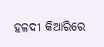ହଳଦୀ କିଆରିରେ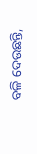ବଳି ଦେଉଛନ୍ତି,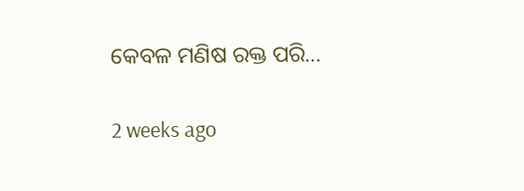କେବଳ ମଣିଷ ରକ୍ତ ପରି…

2 weeks ago